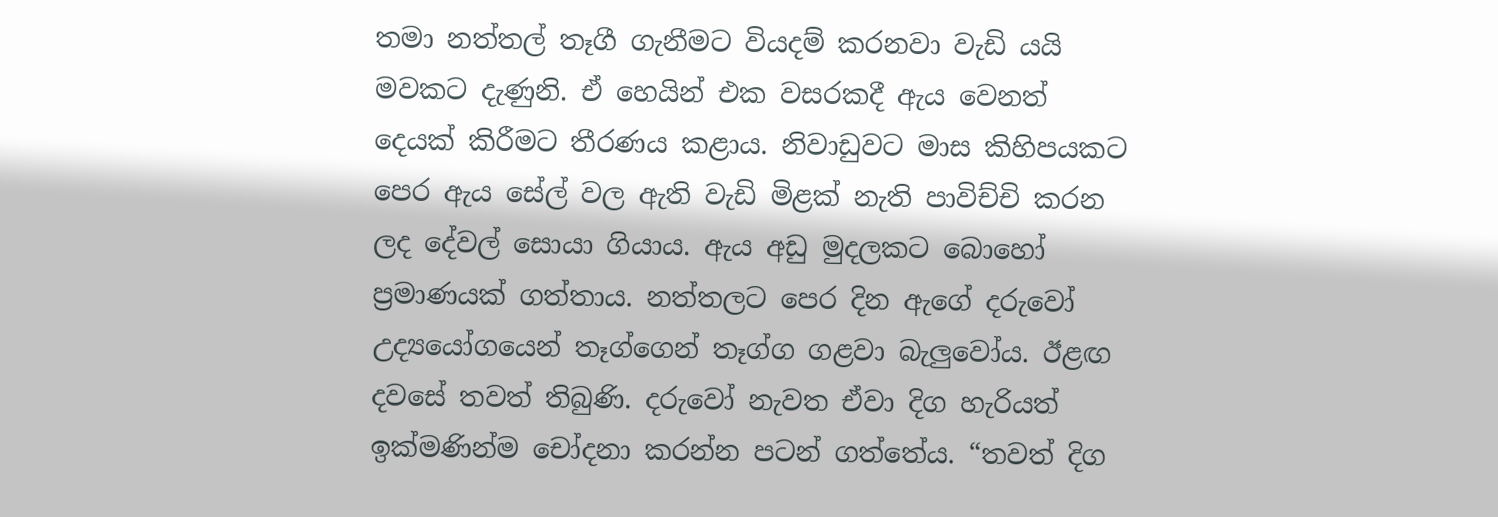තමා නත්තල් තෑගී ගැනීමට වියදම් කරනවා වැඩි යයි මවකට දැණුනි. ඒ හෙයින් එක වසරකදී ඇය වෙනත් දෙයක් කිරීමට තීරණය කළාය. නිවාඩුවට මාස කිහිපයකට පෙර ඇය සේල් වල ඇති වැඩි මිළක් නැති පාවිච්චි කරන ලද දේවල් සොයා ගියාය. ඇය අඩු මුදලකට බොහෝ ප්‍රමාණයක් ගත්තාය. නත්තලට පෙර දින ඇගේ දරුවෝ උද්‍යයෝගයෙන් තෑග්ගෙන් තෑග්ග ගළවා බැලුවෝය. ඊළඟ දවසේ තවත් තිබුණි. දරුවෝ නැවත ඒවා දිග හැරියත් ඉක්මණින්ම චෝදනා කරන්න පටන් ගත්තේය. “තවත් දිග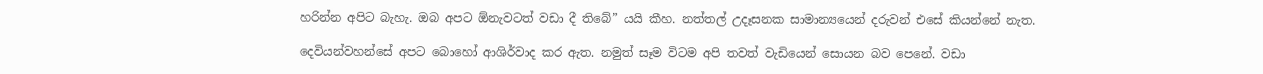හරින්න අපිට බැහැ. ඔබ අපට ඕනැවටත් වඩා දී තිබේ” යයි කීහ. නත්තල් උදෑසනක සාමාන්‍යයෙන් දරුවන් එසේ කියන්නේ නැත.

දෙවියන්වහන්සේ අපට බොහෝ ආශිර්වාද කර ඇත. නමුත් සෑම විටම අපි තවත් වැඩියෙන් සොයන බව පෙනේ. වඩා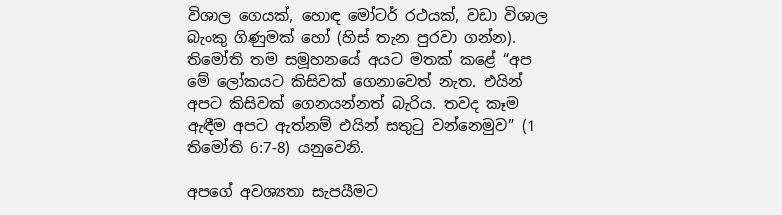විශාල ගෙයක්, හොඳ මෝටර් රථයක්, වඩා විශාල බැංකු ගිණුමක් හෝ (හිස් තැන පුරවා ගන්න). තිමෝති තම සමූහනයේ අයට මතක් කළේ “අප මේ ලෝකයට කිසිවක් ගෙනාවෙත් නැත. එයින් අපට කිසිවක් ගෙනයන්නත් බැරිය. තවද කෑම ඇඳීම අපට ඇත්නම් එයින් සතුටු වන්නෙමුව” (1 තිමෝති 6:7-8) යනුවෙනි.

අපගේ අවශ්‍යතා සැපයීමට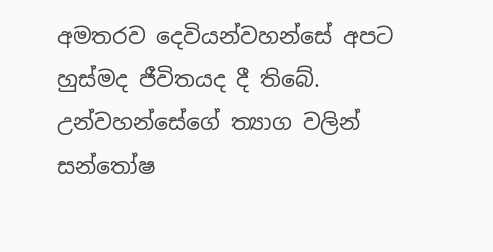අමතරව දෙවියන්වහන්සේ අපට හුස්මද ජීවිතයද දී තිබේ. උන්වහන්සේගේ ත්‍යාග වලින් සන්තෝෂ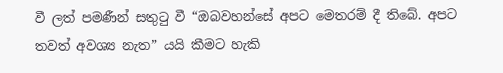වී ලත් පමණීන් සතුටු වී “ඔබවහන්සේ අපට මෙතරම් දී තිබේ. අපට තවත් අවශ්‍ය නැත” යයි කීමට හැකි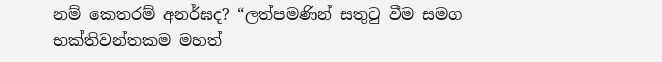නම් කෙතරම් අනර්ඝද? “ලත්පමණින් සතුටු වීම සමග භක්තිවන්තකම මහත්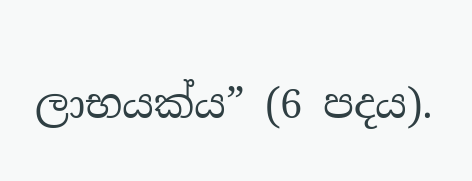ලාභයක්ය” (6 පදය).